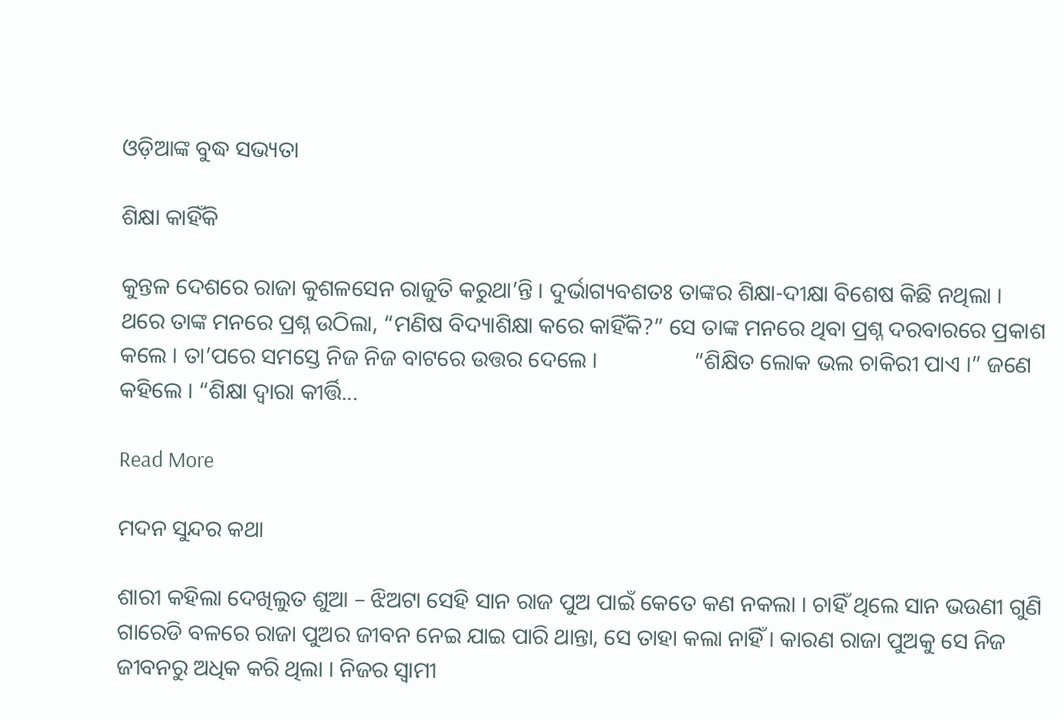ଓଡ଼ିଆଙ୍କ ବୁଦ୍ଧ ସଭ୍ୟତା

ଶିକ୍ଷା କାହିଁକି

କୁନ୍ତଳ ଦେଶରେ ରାଜା କୁଶଳସେନ ରାଜୁତି କରୁଥା’ନ୍ତି । ଦୁର୍ଭାଗ୍ୟବଶତଃ ତାଙ୍କର ଶିକ୍ଷା-ଦୀକ୍ଷା ବିଶେଷ କିଛି ନଥିଲା ।                 ଥରେ ତାଙ୍କ ମନରେ ପ୍ରଶ୍ନ ଉଠିଲା, “ମଣିଷ ବିଦ୍ୟାଶିକ୍ଷା କରେ କାହିଁକି?” ସେ ତାଙ୍କ ମନରେ ଥିବା ପ୍ରଶ୍ନ ଦରବାରରେ ପ୍ରକାଶ କଲେ । ତା’ପରେ ସମସ୍ତେ ନିଜ ନିଜ ବାଟରେ ଉତ୍ତର ଦେଲେ ।                 “ଶିକ୍ଷିତ ଲୋକ ଭଲ ଚାକିରୀ ପାଏ ।” ଜଣେ କହିଲେ । “ଶିକ୍ଷା ଦ୍ୱାରା କୀର୍ତ୍ତି...

Read More

ମଦନ ସୁନ୍ଦର କଥା

ଶାରୀ କହିଲା ଦେଖିଲୁତ ଶୁଆ – ଝିଅଟା ସେହି ସାନ ରାଜ ପୁଅ ପାଇଁ କେତେ କଣ ନକଲା । ଚାହିଁ ଥିଲେ ସାନ ଭଉଣୀ ଗୁଣି ଗାରେଡି ବଳରେ ରାଜା ପୁଅର ଜୀବନ ନେଇ ଯାଇ ପାରି ଥାନ୍ତା, ସେ ତାହା କଲା ନାହିଁ । କାରଣ ରାଜା ପୁଅକୁ ସେ ନିଜ ଜୀବନରୁ ଅଧିକ କରି ଥିଲା । ନିଜର ସ୍ୱାମୀ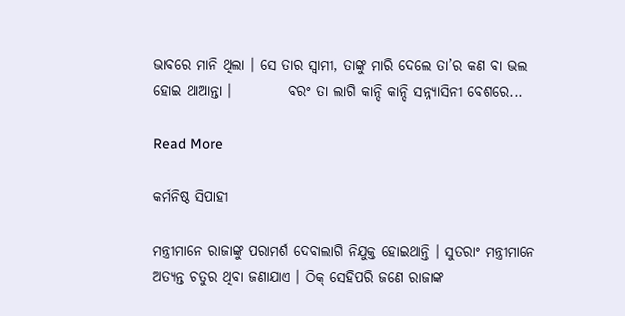ଭାବରେ ମାନି ଥିଲା । ସେ ତାର ସ୍ୱାମୀ, ତାଙ୍କୁ ମାରି ଦେଲେ ତା’ର କଣ ବା ଭଲ ହୋଇ ଥାଆନ୍ତା ।          ବରଂ ତା ଲାଗି କାନ୍ଦି କାନ୍ଦି ସନ୍ନ୍ୟାସିନୀ ବେଶରେ...

Read More

କର୍ମନିଷ୍ଠ ସିପାହୀ

ମନ୍ତ୍ରୀମାନେ ରାଜାଙ୍କୁ ପରାମର୍ଶ ଦେବାଲାଗି ନିଯୁକ୍ତ ହୋଇଥାନ୍ତି । ସୁତରାଂ ମନ୍ତ୍ରୀମାନେ ଅତ୍ୟନ୍ତ ଚତୁର ଥିବା ଜଣାଯାଏ । ଠିକ୍ ସେହିପରି ଜଣେ ରାଜାଙ୍କ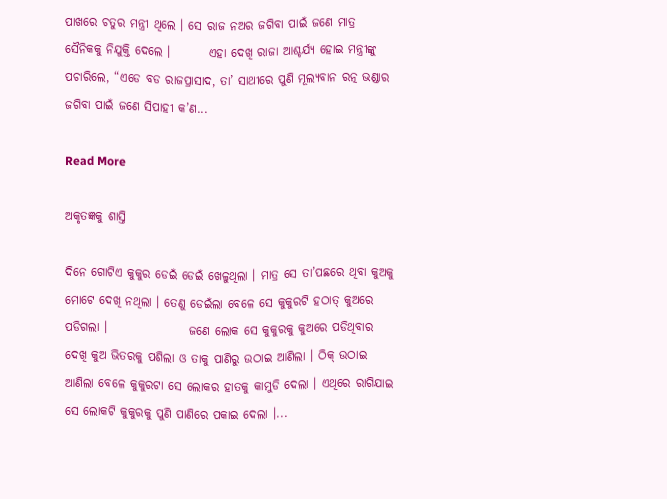ପାଖରେ ଚତୁର ମନ୍ତ୍ରୀ ଥିଲେ । ସେ ରାଜ ନଅର ଜଗିବା ପାଇଁ ଜଣେ ମାତ୍ର ସୈନିକକୁ ନିଯୁକ୍ତି ଦେଲେ ।        ଏହା ଦେଖି ରାଜା ଆଶ୍ଚର୍ଯ୍ୟ ହୋଇ ମନ୍ତ୍ରୀଙ୍କୁ ପଚାରିଲେ, “ଏଡେ ବଡ ରାଜପ୍ରାସାଦ, ତା’ ସାଥୀରେ ପୁଣି ମୂଲ୍ୟବାନ ରତ୍ନ ଭଣ୍ଡାର ଜଗିବା ପାଇଁ ଜଣେ ସିପାହୀ କ’ଣ...

Read More

ଅକୃତଜ୍ଞକୁ ଶାସ୍ତି

ଦିନେ ଗୋଟିଏ କୁକୁର ଡେଇଁ ଡେଇଁ ଖେଳୁଥିଲା । ମାତ୍ର ସେ ତା’ପଛରେ ଥିବା କୁଅକୁ ମୋଟେ ଦେଖି ନଥିଲା । ତେଣୁ ଡେଇଁଲା ବେଳେ ସେ କୁକୁରଟି ହଠାତ୍ କୁଅରେ ପଡିଗଲା ।                 ଜଣେ ଲୋକ ସେ କୁକୁରକୁ କୁଅରେ ପଡିଥିବାର ଦେଖି କୁଅ ଭିତରକୁ ପଶିଲା ଓ ତାକୁ ପାଣିରୁ ଉଠାଇ ଆଣିଲା । ଠିକ୍ ଉଠାଇ ଆଣିଲା ବେଳେ କୁକୁରଟା ସେ ଲୋକର ହାତକୁ କାମୁଡି ଦେଲା । ଏଥିରେ ରାଗିଯାଇ ସେ ଲୋକଟି କୁକୁରକୁ ପୁଣି ପାଣିରେ ପକାଇ ଦେଲା ।...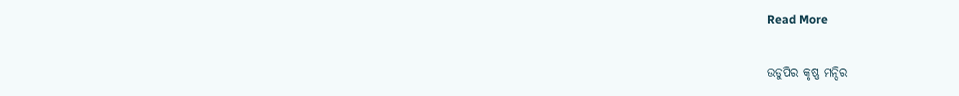Read More

ଉଡୁପିର କୃଷ୍ଣ ମନ୍ଦିର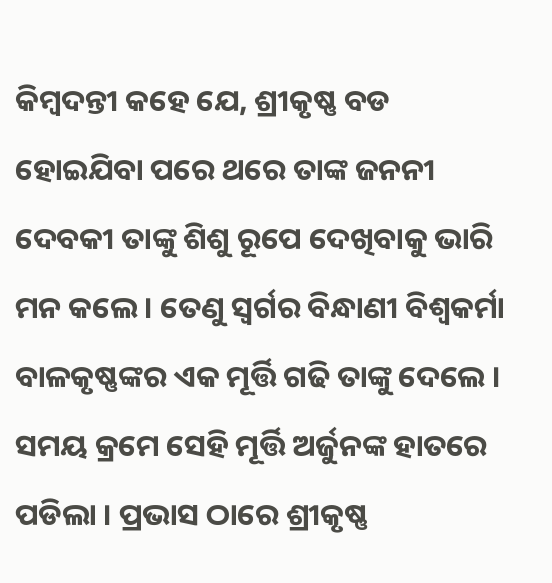କିମ୍ବଦନ୍ତୀ କହେ ଯେ, ଶ୍ରୀକୃଷ୍ଣ ବଡ ହୋଇଯିବା ପରେ ଥରେ ତାଙ୍କ ଜନନୀ ଦେବକୀ ତାଙ୍କୁ ଶିଶୁ ରୂପେ ଦେଖିବାକୁ ଭାରି ମନ କଲେ । ତେଣୁ ସ୍ୱର୍ଗର ବିନ୍ଧାଣୀ ବିଶ୍ୱକର୍ମା ବାଳକୃଷ୍ଣଙ୍କର ଏକ ମୂର୍ତ୍ତି ଗଢି ତାଙ୍କୁ ଦେଲେ । ସମୟ କ୍ରମେ ସେହି ମୂର୍ତ୍ତି ଅର୍ଜୁନଙ୍କ ହାତରେ ପଡିଲା । ପ୍ରଭାସ ଠାରେ ଶ୍ରୀକୃଷ୍ଣ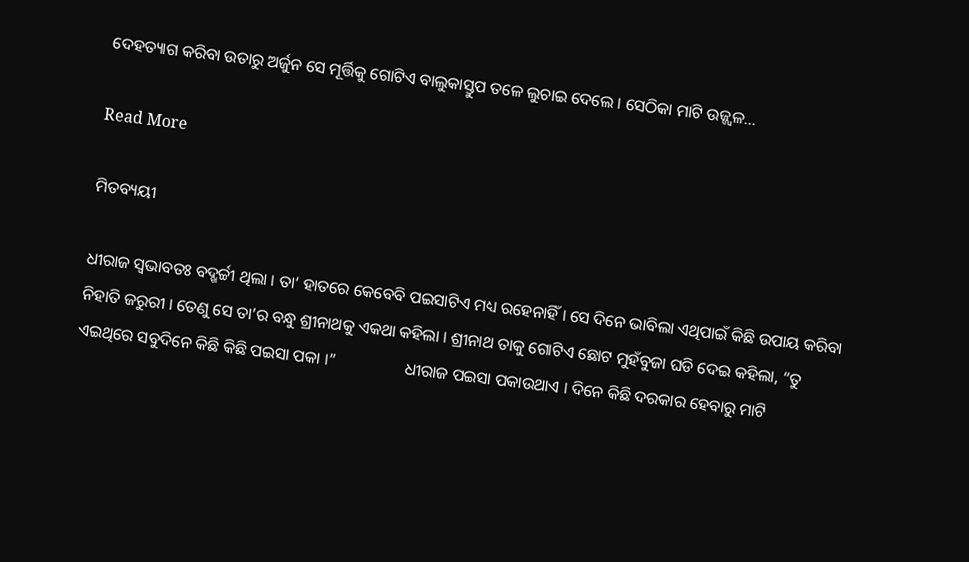ଦେହତ୍ୟାଗ କରିବା ଉତାରୁ ଅର୍ଜୁନ ସେ ମୂର୍ତ୍ତିକୁ ଗୋଟିଏ ବାଲୁକାସ୍ତୁପ ତଳେ ଲୁଚାଇ ଦେଲେ । ସେଠିକା ମାଟି ଉଜ୍ଜ୍ୱଳ...

Read More

ମିତବ୍ୟୟୀ

ଧୀରାଜ ସ୍ୱଭାବତଃ ବଦ୍ଖର୍ଚ୍ଚୀ ଥିଲା । ତା’ ହାତରେ କେବେବି ପଇସାଟିଏ ମଧ୍ୟ ରହେନାହିଁ । ସେ ଦିନେ ଭାବିଲା ଏଥିପାଇଁ କିଛି ଉପାୟ କରିବା ନିହାତି ଜରୁରୀ । ତେଣୁ ସେ ତା’ର ବନ୍ଧୁ ଶ୍ରୀନାଥକୁ ଏକଥା କହିଲା । ଶ୍ରୀନାଥ ତାକୁ ଗୋଟିଏ ଛୋଟ ମୁହଁବୁଜା ଘଡି ଦେଇ କହିଲା, “ତୁ ଏଇଥିରେ ସବୁଦିନେ କିଛି କିଛି ପଇସା ପକା ।”                 ଧୀରାଜ ପଇସା ପକାଉଥାଏ । ଦିନେ କିଛି ଦରକାର ହେବାରୁ ମାଟି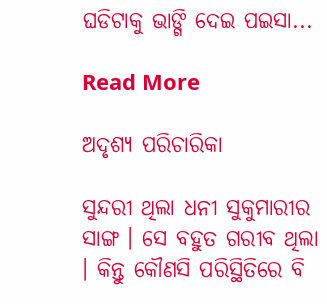ଘଡିଟାକୁ ଭାଙ୍ଗି ଦେଇ ପଇସା...

Read More

ଅଦୃଶ୍ୟ ପରିଚାରିକା

ସୁନ୍ଦରୀ ଥିଲା ଧନୀ ସୁକୁମାରୀର ସାଙ୍ଗ । ସେ ବହୁତ ଗରୀବ ଥିଲା । କିନ୍ତୁ କୌଣସି ପରିସ୍ଥିତିରେ ବି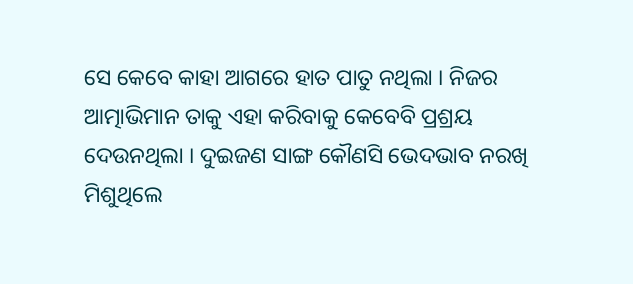ସେ କେବେ କାହା ଆଗରେ ହାତ ପାତୁ ନଥିଲା । ନିଜର ଆତ୍ମାଭିମାନ ତାକୁ ଏହା କରିବାକୁ କେବେବି ପ୍ରଶ୍ରୟ ଦେଉନଥିଲା । ଦୁଇଜଣ ସାଙ୍ଗ କୌଣସି ଭେଦଭାବ ନରଖି ମିଶୁଥିଲେ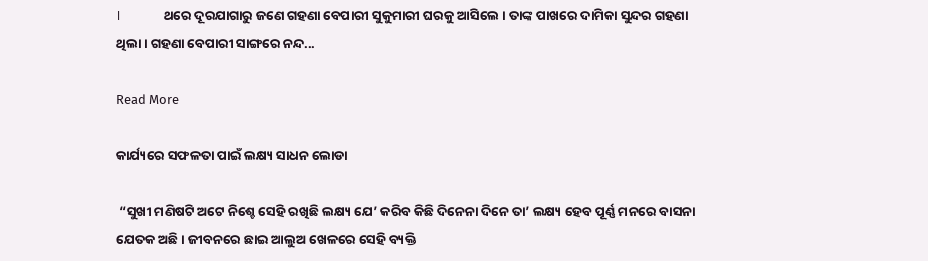।                 ଥରେ ଦୂରଯାଗାରୁ ଜଣେ ଗହଣା ବେପାରୀ ସୁକୁମାରୀ ଘରକୁ ଆସିଲେ । ତାଙ୍କ ପାଖରେ ଦାମିକା ସୁନ୍ଦର ଗହଣା ଥିଲା । ଗହଣା ବେପାରୀ ସାଙ୍ଗରେ ନନ୍ଦ...

Read More

କାର୍ଯ୍ୟରେ ସଫଳତା ପାଇଁ ଲକ୍ଷ୍ୟ ସାଧନ ଲୋଡା

 “ସୁଖୀ ମଣିଷଟି ଅଟେ ନିଶ୍ଚେ ସେହି ରଖିଛି ଲକ୍ଷ୍ୟ ଯେ’ କରିବ କିଛି ଦିନେନା ଦିନେ ତା’ ଲକ୍ଷ୍ୟ ହେବ ପୂର୍ଣ୍ଣ ମନରେ ବାସନା ଯେତକ ଅଛି । ଜୀବନରେ ଛାଇ ଆଲୁଅ ଖେଳରେ ସେହି ବ୍ୟକ୍ତି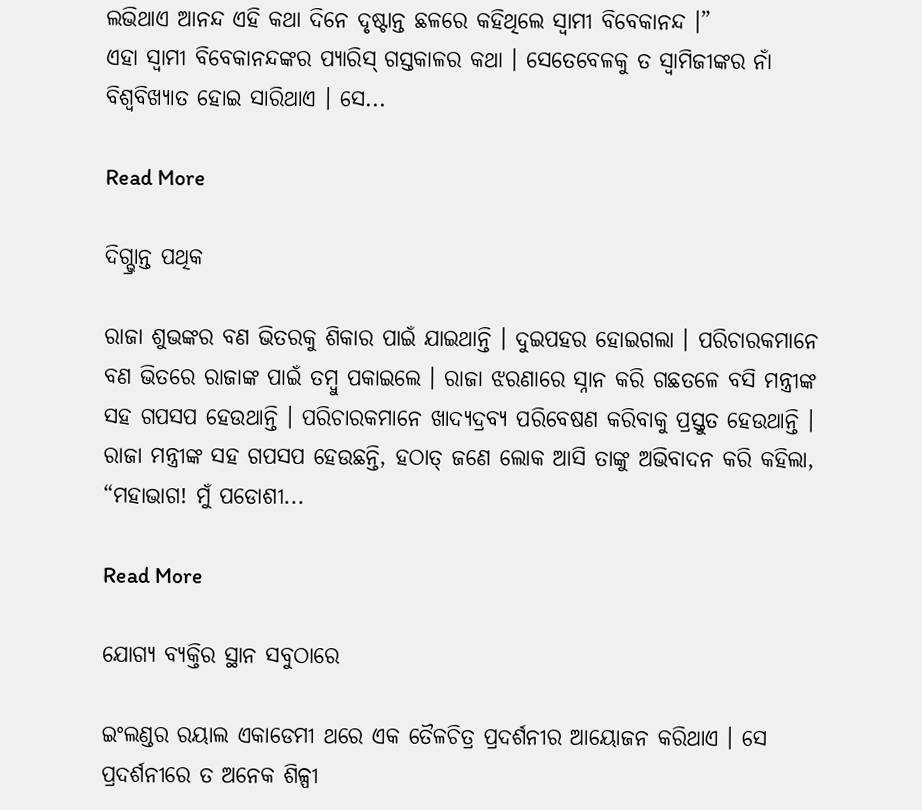ଲଭିଥାଏ ଆନନ୍ଦ ଏହି କଥା ଦିନେ ଦୃଷ୍ଟାନ୍ତ ଛଳରେ କହିଥିଲେ ସ୍ୱାମୀ ବିବେକାନନ୍ଦ ।”                 ଏହା ସ୍ୱାମୀ ବିବେକାନନ୍ଦଙ୍କର ପ୍ୟାରିସ୍ ଗସ୍ତକାଳର କଥା । ସେତେବେଳକୁ ତ ସ୍ୱାମିଜୀଙ୍କର ନାଁ ବିଶ୍ୱବିଖ୍ୟାତ ହୋଇ ସାରିଥାଏ । ସେ...

Read More

ଦିଗ୍ଭ୍ରାନ୍ତ ପଥିକ

ରାଜା ଶୁଭଙ୍କର ବଣ ଭିତରକୁ ଶିକାର ପାଇଁ ଯାଇଥାନ୍ତି । ଦୁଇପହର ହୋଇଗଲା । ପରିଚାରକମାନେ ବଣ ଭିତରେ ରାଜାଙ୍କ ପାଇଁ ତମ୍ବୁ ପକାଇଲେ । ରାଜା ଝରଣାରେ ସ୍ନାନ କରି ଗଛତଳେ ବସି ମନ୍ତ୍ରୀଙ୍କ ସହ ଗପସପ ହେଉଥାନ୍ତି । ପରିଚାରକମାନେ ଖାଦ୍ୟଦ୍ରବ୍ୟ ପରିବେଷଣ କରିବାକୁ ପ୍ରସ୍ତୁତ ହେଉଥାନ୍ତି ।                 ରାଜା ମନ୍ତ୍ରୀଙ୍କ ସହ ଗପସପ ହେଉଛନ୍ତି, ହଠାତ୍ ଜଣେ ଲୋକ ଆସି ତାଙ୍କୁ ଅଭିବାଦନ କରି କହିଲା, “ମହାଭାଗ! ମୁଁ ପଡୋଶୀ...

Read More

ଯୋଗ୍ୟ ବ୍ୟକ୍ତିର ସ୍ଥାନ ସବୁଠାରେ

ଇଂଲଣ୍ଡର ରୟାଲ ଏକାଡେମୀ ଥରେ ଏକ ତୈଳଚିତ୍ର ପ୍ରଦର୍ଶନୀର ଆୟୋଜନ କରିଥାଏ । ସେ ପ୍ରଦର୍ଶନୀରେ ତ ଅନେକ ଶିଳ୍ପୀ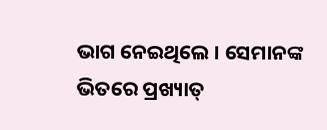ଭାଗ ନେଇଥିଲେ । ସେମାନଙ୍କ ଭିତରେ ପ୍ରଖ୍ୟାତ୍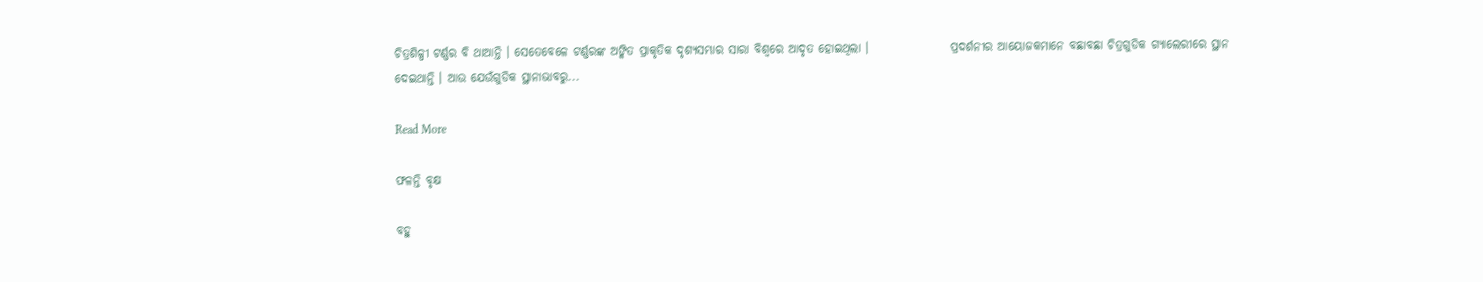ଚିତ୍ରଶିଳ୍ପୀ ଟର୍ଣ୍ଣର ବି ଥାଆନ୍ତି । ସେତେବେଳେ ଟର୍ଣ୍ଣରଙ୍କ ଅଙ୍କିତ ପ୍ରାକୃତିକ ଦୃଶ୍ୟସମ୍ଭାର ସାରା ବିଶ୍ୱରେ ଆଦୃତ ହୋଇଥିଲା ।                 ପ୍ରଦର୍ଶନୀର ଆୟୋଜକମାନେ ବଛାବଛା ଚିତ୍ରଗୁଡିକ ଗ୍ୟାଲେରୀରେ ସ୍ଥାନ ଦେଇଥାନ୍ତି । ଆଉ ଯେଉଁଗୁଡିକ ସ୍ଥାନାଭାବରୁ...

Read More

ଫଳନ୍ତି ବୃକ୍ଷ

ବହୁ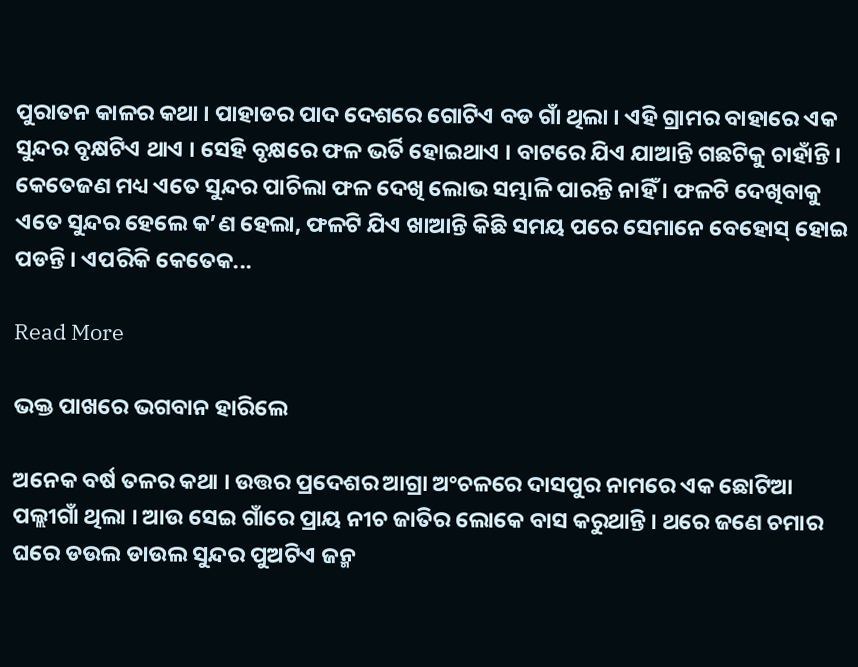ପୁରାତନ କାଳର କଥା । ପାହାଡର ପାଦ ଦେଶରେ ଗୋଟିଏ ବଡ ଗାଁ ଥିଲା । ଏହି ଗ୍ରାମର ବାହାରେ ଏକ ସୁନ୍ଦର ବୃକ୍ଷଟିଏ ଥାଏ । ସେହି ବୃକ୍ଷରେ ଫଳ ଭର୍ତି ହୋଇଥାଏ । ବାଟରେ ଯିଏ ଯାଆନ୍ତି ଗଛଟିକୁ ଚାହାଁନ୍ତି । କେତେଜଣ ମଧ୍ୟ ଏତେ ସୁନ୍ଦର ପାଚିଲା ଫଳ ଦେଖି ଲୋଭ ସମ୍ଭାଳି ପାରନ୍ତି ନାହିଁ । ଫଳଟି ଦେଖିବାକୁ ଏତେ ସୁନ୍ଦର ହେଲେ କ’ଣ ହେଲା, ଫଳଟି ଯିଏ ଖାଆନ୍ତି କିଛି ସମୟ ପରେ ସେମାନେ ବେହୋସ୍ ହୋଇ ପଡନ୍ତି । ଏପରିକି କେତେକ...

Read More

ଭକ୍ତ ପାଖରେ ଭଗବାନ ହାରିଲେ

ଅନେକ ବର୍ଷ ତଳର କଥା । ଉତ୍ତର ପ୍ରଦେଶର ଆଗ୍ରା ଅଂଚଳରେ ଦାସପୁର ନାମରେ ଏକ ଛୋଟିଆ ପଲ୍ଲୀଗାଁ ଥିଲା । ଆଉ ସେଇ ଗାଁରେ ପ୍ରାୟ ନୀଚ ଜାତିର ଲୋକେ ବାସ କରୁଥାନ୍ତି । ଥରେ ଜଣେ ଚମାର ଘରେ ଡଉଲ ଡାଉଲ ସୁନ୍ଦର ପୁଅଟିଏ ଜନ୍ମ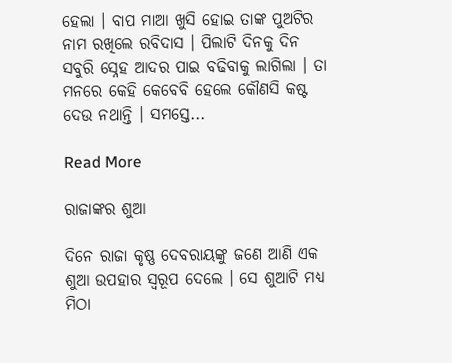ହେଲା । ବାପ ମାଆ ଖୁସି ହୋଇ ତାଙ୍କ ପୁଅଟିର ନାମ ରଖିଲେ ରବିଦାସ । ପିଲାଟି ଦିନକୁ ଦିନ ସବୁରି ସ୍ନେହ ଆଦର ପାଇ ବଢିବାକୁ ଲାଗିଲା । ତା ମନରେ କେହି କେବେବି ହେଲେ କୌଣସି କଷ୍ଟ ଦେଉ ନଥାନ୍ତି । ସମସ୍ତେ...

Read More

ରାଜାଙ୍କର ଶୁଆ

ଦିନେ ରାଜା କୃଷ୍ଣ ଦେବରାୟଙ୍କୁ ଜଣେ ଆଣି ଏକ ଶୁଆ ଉପହାର ସ୍ୱରୂପ ଦେଲେ । ସେ ଶୁଆଟି ମଧ୍ୟ ମିଠା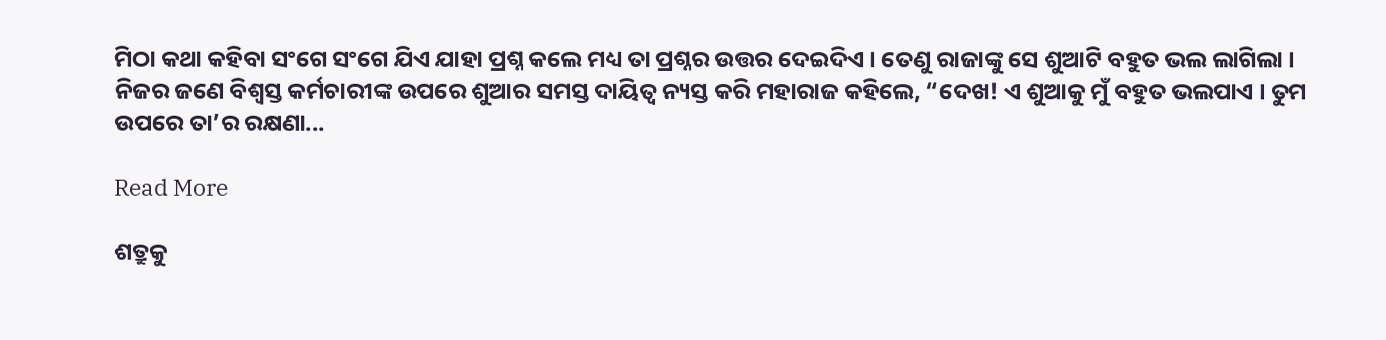ମିଠା କଥା କହିବା ସଂଗେ ସଂଗେ ଯିଏ ଯାହା ପ୍ରଶ୍ନ କଲେ ମଧ୍ୟ ତା ପ୍ରଶ୍ନର ଉତ୍ତର ଦେଇଦିଏ । ତେଣୁ ରାଜାଙ୍କୁ ସେ ଶୁଆଟି ବହୁତ ଭଲ ଲାଗିଲା ।                 ନିଜର ଜଣେ ବିଶ୍ୱସ୍ତ କର୍ମଚାରୀଙ୍କ ଉପରେ ଶୁଆର ସମସ୍ତ ଦାୟିତ୍ୱ ନ୍ୟସ୍ତ କରି ମହାରାଜ କହିଲେ, “ଦେଖ! ଏ ଶୁଆକୁ ମୁଁ ବହୁତ ଭଲପାଏ । ତୁମ ଉପରେ ତା’ର ରକ୍ଷଣା...

Read More

ଶତ୍ରୁକୁ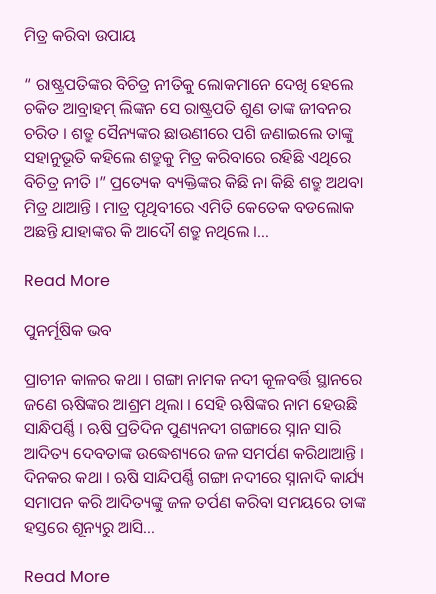ମିତ୍ର କରିବା ଉପାୟ

“ ରାଷ୍ଟ୍ରପତିଙ୍କର ବିଚିତ୍ର ନୀତିକୁ ଲୋକମାନେ ଦେଖି ହେଲେ ଚକିତ ଆବ୍ରାହମ୍ ଲିଙ୍କନ ସେ ରାଷ୍ଟ୍ରପତି ଶୁଣ ତାଙ୍କ ଜୀବନର ଚରିତ । ଶତ୍ରୁ ସୈନ୍ୟଙ୍କର ଛାଉଣୀରେ ପଶି ଜଣାଇଲେ ତାଙ୍କୁ ସହାନୁଭୂତି କହିଲେ ଶତ୍ରୁକୁ ମିତ୍ର କରିବାରେ ରହିଛି ଏଥିରେ ବିଚିତ୍ର ନୀତି ।” ପ୍ରତ୍ୟେକ ବ୍ୟକ୍ତିଙ୍କର କିଛି ନା କିଛି ଶତ୍ରୁ ଅଥବା ମିତ୍ର ଥାଆନ୍ତି । ମାତ୍ର ପୃଥିବୀରେ ଏମିତି କେତେକ ବଡଲୋକ ଅଛନ୍ତି ଯାହାଙ୍କର କି ଆଦୌ ଶତ୍ରୁ ନଥିଲେ ।...

Read More

ପୁନର୍ମୂଷିକ ଭବ

ପ୍ରାଚୀନ କାଳର କଥା । ଗଙ୍ଗା ନାମକ ନଦୀ କୂଳବର୍ତ୍ତି ସ୍ଥାନରେ ଜଣେ ଋଷିଙ୍କର ଆଶ୍ରମ ଥିଲା । ସେହି ଋଷିଙ୍କର ନାମ ହେଉଛି ସାନ୍ଧିପର୍ଣ୍ଣି । ଋଷି ପ୍ରତିଦିନ ପୁଣ୍ୟନଦୀ ଗଙ୍ଗାରେ ସ୍ନାନ ସାରି ଆଦିତ୍ୟ ଦେବତାଙ୍କ ଉଦ୍ଧେଶ୍ୟରେ ଜଳ ସମର୍ପଣ କରିଥାଆନ୍ତି ।                 ଦିନକର କଥା । ଋଷି ସାନ୍ଦିପର୍ଣ୍ଣି ଗଙ୍ଗା ନଦୀରେ ସ୍ନାନାଦି କାର୍ଯ୍ୟ ସମାପନ କରି ଆଦିତ୍ୟଙ୍କୁ ଜଳ ତର୍ପଣ କରିବା ସମୟରେ ତାଙ୍କ ହସ୍ତରେ ଶୂନ୍ୟରୁ ଆସି...

Read More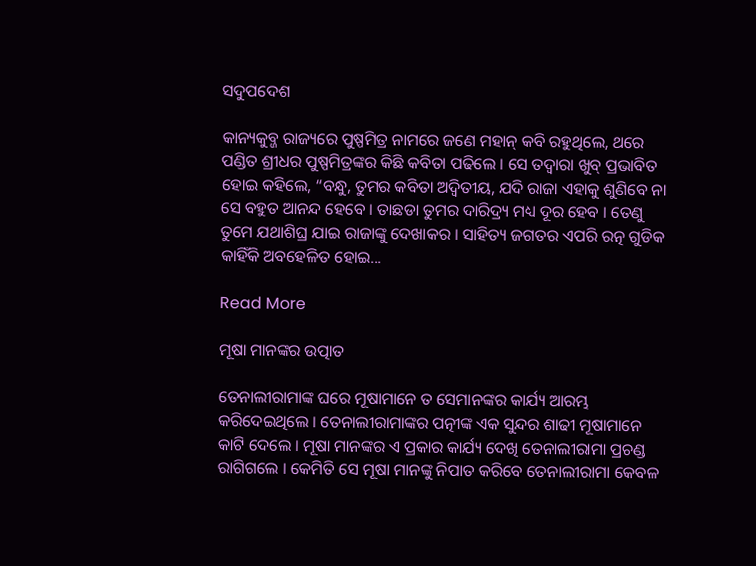ସଦୁପଦେଶ

କାନ୍ୟକୁବ୍ଜ ରାଜ୍ୟରେ ପୁଷ୍ପମିତ୍ର ନାମରେ ଜଣେ ମହାନ୍ କବି ରହୁଥିଲେ, ଥରେ ପଣ୍ଡିତ ଶ୍ରୀଧର ପୁଷ୍ପମିତ୍ରଙ୍କର କିଛି କବିତା ପଢିଲେ । ସେ ତଦ୍ୱାରା ଖୁବ୍ ପ୍ରଭାବିତ ହୋଇ କହିଲେ, “ବନ୍ଧୁ, ତୁମର କବିତା ଅଦ୍ୱିତୀୟ, ଯଦି ରାଜା ଏହାକୁ ଶୁଣିବେ ନା ସେ ବହୁତ ଆନନ୍ଦ ହେବେ । ତାଛଡା ତୁମର ଦାରିଦ୍ର୍ୟ ମଧ୍ୟ ଦୂର ହେବ । ତେଣୁ ତୁମେ ଯଥାଶିଘ୍ର ଯାଇ ରାଜାଙ୍କୁ ଦେଖାକର । ସାହିତ୍ୟ ଜଗତର ଏପରି ରତ୍ନ ଗୁଡିକ କାହିଁକି ଅବହେଳିତ ହୋଇ...

Read More

ମୂଷା ମାନଙ୍କର ଉତ୍ପାତ

ତେନାଲୀରାମାଙ୍କ ଘରେ ମୂଷାମାନେ ତ ସେମାନଙ୍କର କାର୍ଯ୍ୟ ଆରମ୍ଭ କରିଦେଇଥିଲେ । ତେନାଲୀରାମାଙ୍କର ପତ୍ନୀଙ୍କ ଏକ ସୁନ୍ଦର ଶାଢୀ ମୂଷାମାନେ କାଟି ଦେଲେ । ମୂଷା ମାନଙ୍କର ଏ ପ୍ରକାର କାର୍ଯ୍ୟ ଦେଖି ତେନାଲୀରାମା ପ୍ରଚଣ୍ଡ ରାଗିଗଲେ । କେମିତି ସେ ମୂଷା ମାନଙ୍କୁ ନିପାତ କରିବେ ତେନାଲୀରାମା କେବଳ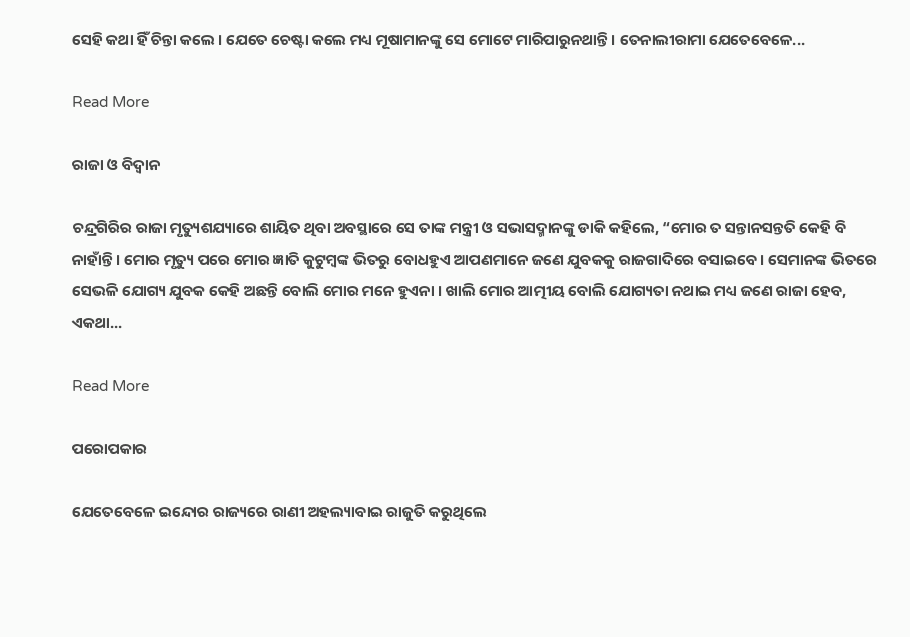ସେହି କଥା ହିଁ ଚିନ୍ତା କଲେ । ଯେତେ ଚେଷ୍ଟା କଲେ ମଧ୍ୟ ମୂଷାମାନଙ୍କୁ ସେ ମୋଟେ ମାରିପାରୁନଥାନ୍ତି । ତେନାଲୀରାମା ଯେତେବେଳେ...

Read More

ରାଜା ଓ ବିଦ୍ୱାନ

ଚନ୍ଦ୍ରଗିରିର ରାଜା ମୃତ୍ୟୁଶଯ୍ୟାରେ ଶାୟିତ ଥିବା ଅବସ୍ଥାରେ ସେ ତାଙ୍କ ମନ୍ତ୍ରୀ ଓ ସଭାସଦ୍ମାନଙ୍କୁ ଡାକି କହିଲେ, “ମୋର ତ ସନ୍ତାନସନ୍ତତି କେହି ବି ନାହାଁନ୍ତି । ମୋର ମୃତ୍ୟୁ ପରେ ମୋର ଜ୍ଞାତି କୁଟୁମ୍ବଙ୍କ ଭିତରୁ ବୋଧହୁଏ ଆପଣମାନେ ଜଣେ ଯୁବକକୁ ରାଜଗାଦିରେ ବସାଇବେ । ସେମାନଙ୍କ ଭିତରେ ସେଭଳି ଯୋଗ୍ୟ ଯୁବକ କେହି ଅଛନ୍ତି ବୋଲି ମୋର ମନେ ହୁଏନା । ଖାଲି ମୋର ଆତ୍ମୀୟ ବୋଲି ଯୋଗ୍ୟତା ନଥାଇ ମଧ୍ୟ ଜଣେ ରାଜା ହେବ, ଏକଥା...

Read More

ପରୋପକାର

ଯେତେବେଳେ ଇନ୍ଦୋର ରାଜ୍ୟରେ ରାଣୀ ଅହଲ୍ୟାବାଇ ରାଜୁତି କରୁଥିଲେ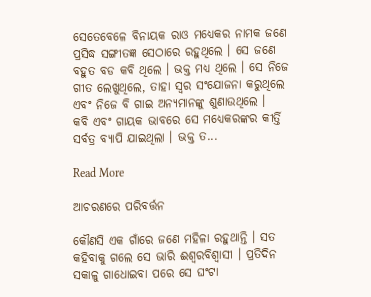ସେତେବେଳେ ବିନାୟକ ରାଓ ମଧ୍ୟେକର ନାମକ ଜଣେ ପ୍ରସିଦ୍ଧ ସଙ୍ଗୀତଜ୍ଞ ସେଠାରେ ରହୁଥିଲେ । ସେ ଜଣେ ବହୁତ ବଡ କବି ଥିଲେ । ଭକ୍ତ ମଧ୍ୟ ଥିଲେ । ସେ ନିଜେ ଗୀତ ଲେଖୁଥିଲେ, ତାହା ସ୍ୱର ସଂଯୋଜନା କରୁଥିଲେ ଏବଂ ନିଜେ ବି ଗାଇ ଅନ୍ୟମାନଙ୍କୁ ଶୁଣାଉଥିଲେ ।                 କବି ଏବଂ ଗାୟକ ଭାବରେ ସେ ମଧ୍ୟେକରଙ୍କର କୀର୍ତ୍ତି ସର୍ବତ୍ର ବ୍ୟାପି ଯାଇଥିଲା । ଭକ୍ତ ତ...

Read More

ଆଚରଣରେ ପରିବର୍ତ୍ତନ

କୌଣସି ଏକ ଗାଁରେ ଜଣେ ମହିଳା ରହୁଥାନ୍ତି । ସତ କହିବାକୁ ଗଲେ ସେ ଭାରି ଈଶ୍ୱରବିଶ୍ୱାସୀ । ପ୍ରତିଦିନ ସକାଳୁ ଗାଧୋଇବା ପରେ ସେ ଘଂଟା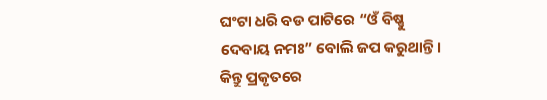ଘଂଟା ଧରି ବଡ ପାଟିରେ “ଓଁ ବିଷ୍ଣୁ ଦେବାୟ ନମଃ” ବୋଲି ଜପ କରୁଥାନ୍ତି । କିନ୍ତୁ ପ୍ରକୃତରେ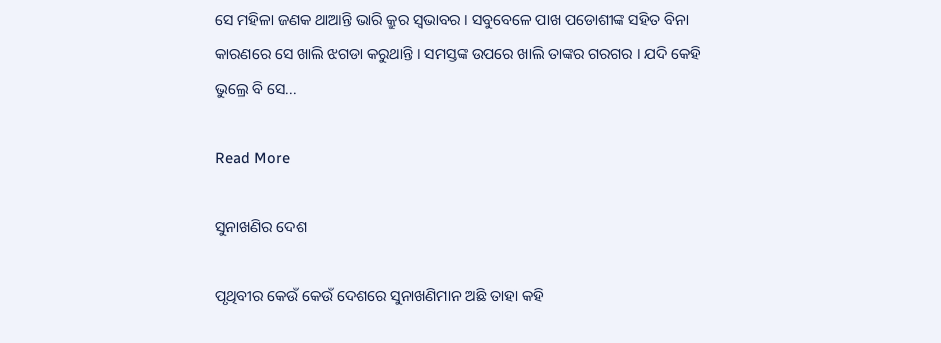ସେ ମହିଳା ଜଣକ ଥାଆନ୍ତି ଭାରି କ୍ରୁର ସ୍ୱଭାବର । ସବୁବେଳେ ପାଖ ପଡୋଶୀଙ୍କ ସହିତ ବିନା କାରଣରେ ସେ ଖାଲି ଝଗଡା କରୁଥାନ୍ତି । ସମସ୍ତଙ୍କ ଉପରେ ଖାଲି ତାଙ୍କର ଗରଗର । ଯଦି କେହି ଭୁଲ୍ରେ ବି ସେ...

Read More

ସୁନାଖଣିର ଦେଶ

ପୃଥିବୀର କେଉଁ କେଉଁ ଦେଶରେ ସୁନାଖଣିମାନ ଅଛି ତାହା କହି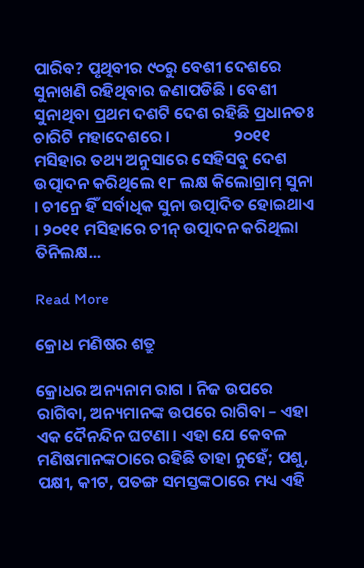ପାରିବ? ପୃଥିବୀର ୯୦ରୁ ବେଶୀ ଦେଶରେ ସୁନାଖଣି ରହିଥିବାର ଜଣାପଡିଛି । ବେଶୀ ସୁନାଥିବା ପ୍ରଥମ ଦଶଟି ଦେଶ ରହିଛି ପ୍ରଧାନତଃ ଚାରିଟି ମହାଦେଶରେ ।                 ୨୦୧୧ ମସିହାର ତଥ୍ୟ ଅନୁସାରେ ସେହିସବୁ ଦେଶ ଉତ୍ପାଦନ କରିଥିଲେ ୧୮ ଲକ୍ଷ କିଲୋଗ୍ରାମ୍ ସୁନା । ଚୀନ୍ରେ ହିଁ ସର୍ବାଧିକ ସୁନା ଉତ୍ପାଦିତ ହୋଇଥାଏ । ୨୦୧୧ ମସିହାରେ ଚୀନ୍ ଉତ୍ପାଦନ କରିଥିଲା ତିନିଲକ୍ଷ...

Read More

କ୍ରୋଧ ମଣିଷର ଶତ୍ରୁ

କ୍ରୋଧର ଅନ୍ୟନାମ ରାଗ । ନିଜ ଉପରେ ରାଗିବା, ଅନ୍ୟମାନଙ୍କ ଉପରେ ରାଗିବା – ଏହା ଏକ ଦୈନନ୍ଦିନ ଘଟଣା । ଏହା ଯେ କେବଳ ମଣିଷମାନଙ୍କଠାରେ ରହିଛି ତାହା ନୁହେଁ; ପଶୁ, ପକ୍ଷୀ, କୀଟ, ପତଙ୍ଗ ସମସ୍ତଙ୍କଠାରେ ମଧ୍ୟ ଏହି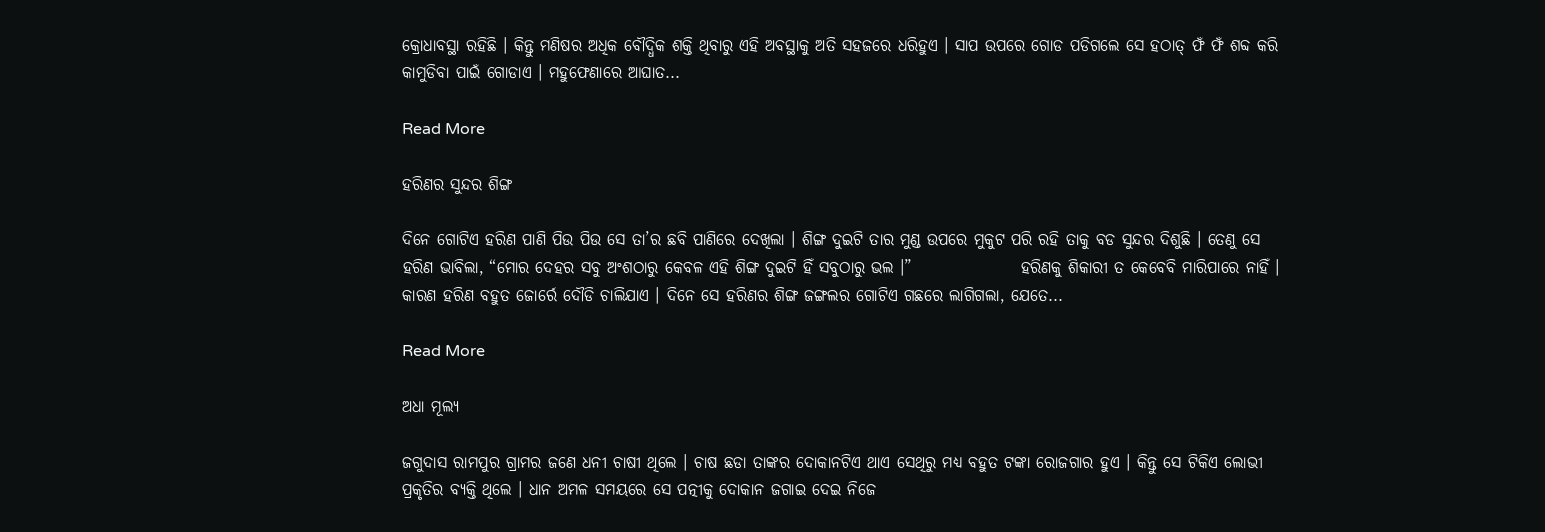କ୍ରୋଧାବସ୍ଥା ରହିଛି । କିନ୍ତୁ ମଣିଷର ଅଧିକ ବୌଦ୍ଧିକ ଶକ୍ତି ଥିବାରୁ ଏହି ଅବସ୍ଥାକୁ ଅତି ସହଜରେ ଧରିହୁଏ । ସାପ ଉପରେ ଗୋଡ ପଡିଗଲେ ସେ ହଠାତ୍ ଫଁ ଫଁ ଶବ୍ଦ କରି କାମୁଡିବା ପାଇଁ ଗୋଡାଏ । ମହୁଫେଣାରେ ଆଘାତ...

Read More

ହରିଣର ସୁନ୍ଦର ଶିଙ୍ଗ

ଦିନେ ଗୋଟିଏ ହରିଣ ପାଣି ପିଉ ପିଉ ସେ ତା’ର ଛବି ପାଣିରେ ଦେଖିଲା । ଶିଙ୍ଗ ଦୁଇଟି ତାର ମୁଣ୍ଡ ଉପରେ ମୁକୁଟ ପରି ରହି ତାକୁ ବଡ ସୁନ୍ଦର ଦିଶୁଛି । ତେଣୁ ସେ ହରିଣ ଭାବିଲା, “ମୋର ଦେହର ସବୁ ଅଂଶଠାରୁ କେବଳ ଏହି ଶିଙ୍ଗ ଦୁଇଟି ହିଁ ସବୁଠାରୁ ଭଲ ।”                 ହରିଣକୁ ଶିକାରୀ ତ କେବେବି ମାରିପାରେ ନାହିଁ । କାରଣ ହରିଣ ବହୁତ ଜୋର୍ରେ ଦୌଡି ଚାଲିଯାଏ । ଦିନେ ସେ ହରିଣର ଶିଙ୍ଗ ଜଙ୍ଗଲର ଗୋଟିଏ ଗଛରେ ଲାଗିଗଲା, ଯେତେ...

Read More

ଅଧା ମୂଲ୍ୟ

ଜଗୁଦାସ ରାମପୁର ଗ୍ରାମର ଜଣେ ଧନୀ ଚାଷୀ ଥିଲେ । ଚାଷ ଛଡା ତାଙ୍କର ଦୋକାନଟିଏ ଥାଏ ସେଥିରୁ ମଧ୍ୟ ବହୁତ ଟଙ୍କା ରୋଜଗାର ହୁଏ । କିନ୍ତୁ ସେ ଟିକିଏ ଲୋଭୀ ପ୍ରକୃତିର ବ୍ୟକ୍ତି ଥିଲେ । ଧାନ ଅମଳ ସମୟରେ ସେ ପତ୍ନୀକୁ ଦୋକାନ ଜଗାଇ ଦେଇ ନିଜେ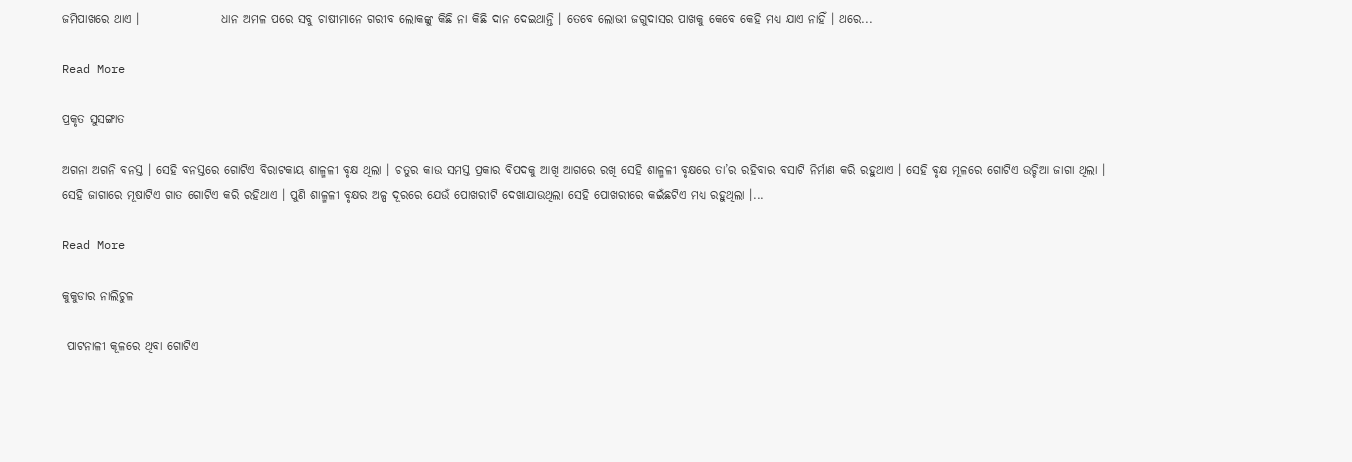ଜମିପାଖରେ ଥାଏ ।                 ଧାନ ଅମଳ ପରେ ସବୁ ଚାଷୀମାନେ ଗରୀବ ଲୋକଙ୍କୁ କିଛି ନା କିଛି ଦାନ ଦେଇଥାନ୍ତି । ତେବେ ଲୋଭୀ ଜଗୁଦାସର ପାଖକୁ କେବେ କେହି ମଧ୍ୟ ଯାଏ ନାହିଁ । ଥରେ...

Read More

ପ୍ରକୃତ ସୁସଙ୍ଗାତ

ଅଗନା ଅଗନି ବନସ୍ତ । ସେହି ବନସ୍ତରେ ଗୋଟିଏ ବିରାଟକାୟ ଶାଳ୍ମଳୀ ବୃକ୍ଷ ଥିଲା । ଚତୁର କାଉ ସମସ୍ତ ପ୍ରକାର ବିପଦକୁ ଆଖି ଆଗରେ ରଖି ସେହି ଶାଳ୍ମଳୀ ବୃକ୍ଷରେ ତା’ର ରହିବାର ବସାଟି ନିର୍ମାଣ କରି ରହୁଥାଏ । ସେହି ବୃକ୍ଷ ମୂଳରେ ଗୋଟିଏ ଉଚ୍ଚିଆ ଜାଗା ଥିଲା । ସେହି ଜାଗାରେ ମୂଷାଟିଏ ଗାତ ଗୋଟିଏ କରି ରହିଥାଏ । ପୁଣି ଶାଳ୍ମଳୀ ବୃକ୍ଷର ଅଳ୍ପ ଦୂରରେ ଯେଉଁ ପୋଖରୀଟି ଦେଖାଯାଉଥିଲା ସେହି ପୋଖରୀରେ କଇଁଛଟିଏ ମଧ୍ୟ ରହୁଥିଲା ।...

Read More

କୁକୁଡାର ନାଲିଚୁଳ

 ପାଟନାଳୀ କୂଳରେ ଥିବା ଗୋଟିଏ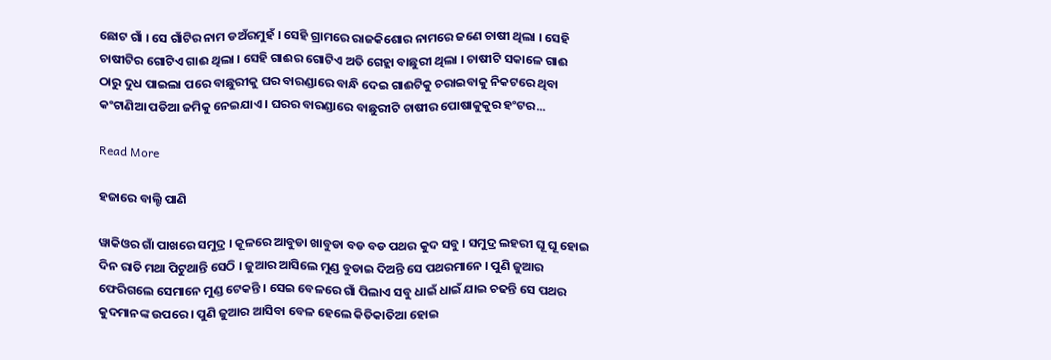ଛୋଟ ଗାଁ । ସେ ଗାଁଟିର ନାମ ଡଅଁରମୁହଁ । ସେହି ଗ୍ରାମରେ ରାଜକିଶୋର ନାମରେ ଜଣେ ଚାଷୀ ଥିଲା । ସେହି ଚାଷୀଟିର ଗୋଟିଏ ଗାଈ ଥିଲା । ସେହି ଗାଈର ଗୋଟିଏ ଅତି ଗେହ୍ଲା ବାଛୁରୀ ଥିଲା । ଚାଷୀଟି ସକାଳେ ଗାଈ ଠାରୁ ଦୁଧ ପାଇଲା ପରେ ବାଛୁରୀକୁ ଘର ବାରଣ୍ଡାରେ ବାନ୍ଧି ଦେଇ ଗାଈଟିକୁ ଚରାଇବାକୁ ନିକଟରେ ଥିବା କଂଟାଣିଆ ପଡିଆ ଜମିକୁ ନେଇଯାଏ । ଘରର ବାରଣ୍ଡାରେ ବାଛୁରୀଟି ଚାଷୀର ପୋଷାକୁକୁର ହଂଟର...

Read More

ହଜାରେ ବାଲ୍ଟି ପାଣି

ୱାକିଓର ଗାଁ ପାଖରେ ସମୁଦ୍ର । କୂଳରେ ଆବୁଡା ଖାବୁଡା ବଡ ବଡ ପଥର କୁଦ ସବୁ । ସମୁଦ୍ର ଲହରୀ ଘୂ ଘୂ ହୋଇ ଦିନ ରାତି ମଥା ପିଟୁଥାନ୍ତି ସେଠି । ଜୁଆର ଆସିଲେ ମୁଣ୍ଡ ବୁଡାଇ ଦିଅନ୍ତି ସେ ପଥରମାନେ । ପୁଣି ଜୁଆର ଫେରିଗଲେ ସେମାନେ ମୁଣ୍ଡ ଟେକନ୍ତି । ସେଇ ବେଳରେ ଗାଁ ପିଲାଏ ସବୁ ଧାଇଁ ଧାଇଁ ଯାଇ ଚଢନ୍ତି ସେ ପଥର କୁଦମାନଙ୍କ ଉପରେ । ପୁଣି ଜୁଆର ଆସିବା ବେଳ ହେଲେ କିତିକାତିଆ ହୋଇ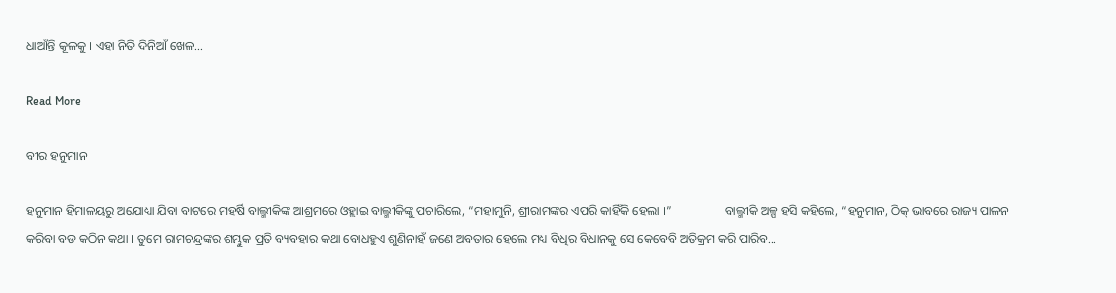ଧାଆଁନ୍ତି କୂଳକୁ । ଏହା ନିତି ଦିନିଆଁ ଖେଳ...

Read More

ବୀର ହନୁମାନ

ହନୁମାନ ହିମାଳୟରୁ ଅଯୋଧ୍ୟା ଯିବା ବାଟରେ ମହର୍ଷି ବାଲ୍ମୀକିଙ୍କ ଆଶ୍ରମରେ ଓହ୍ଲାଇ ବାଲ୍ମୀକିଙ୍କୁ ପଚାରିଲେ, “ମହାମୁନି, ଶ୍ରୀରାମଙ୍କର ଏପରି କାହିଁକି ହେଲା ।”                 ବାଲ୍ମୀକି ଅଳ୍ପ ହସି କହିଲେ, “ହନୁମାନ, ଠିକ୍ ଭାବରେ ରାଜ୍ୟ ପାଳନ କରିବା ବଡ କଠିନ କଥା । ତୁମେ ରାମଚନ୍ଦ୍ରଙ୍କର ଶମ୍ଭୁକ ପ୍ରତି ବ୍ୟବହାର କଥା ବୋଧହୁଏ ଶୁଣିନାହଁ ଜଣେ ଅବତାର ହେଲେ ମଧ୍ୟ ବିଧିର ବିଧାନକୁ ସେ କେବେବି ଅତିକ୍ରମ କରି ପାରିବ...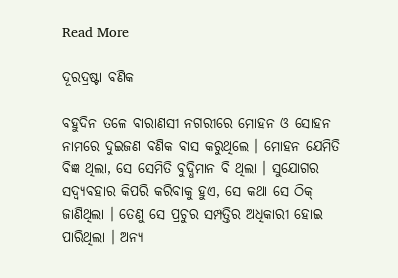Read More

ଦୂରଦ୍ରଷ୍ଟା ବଣିକ

ବହୁଦିନ ତଳେ ବାରାଣସୀ ନଗରୀରେ ମୋହନ ଓ ସୋହନ ନାମରେ ଦୁଇଜଣ ବଣିକ ବାସ କରୁଥିଲେ । ମୋହନ ଯେମିତି ବିଜ୍ଞ ଥିଲା, ସେ ସେମିତି ବୁଦ୍ଧିମାନ ବି ଥିଲା । ସୁଯୋଗର ସଦ୍ବ୍ୟବହାର କିପରି କରିବାକୁ ହୁଏ, ସେ କଥା ସେ ଠିକ୍ ଜାଣିଥିଲା । ତେଣୁ ସେ ପ୍ରଚୁର ସମ୍ପତ୍ତିର ଅଧିକାରୀ ହୋଇ ପାରିଥିଲା । ଅନ୍ୟ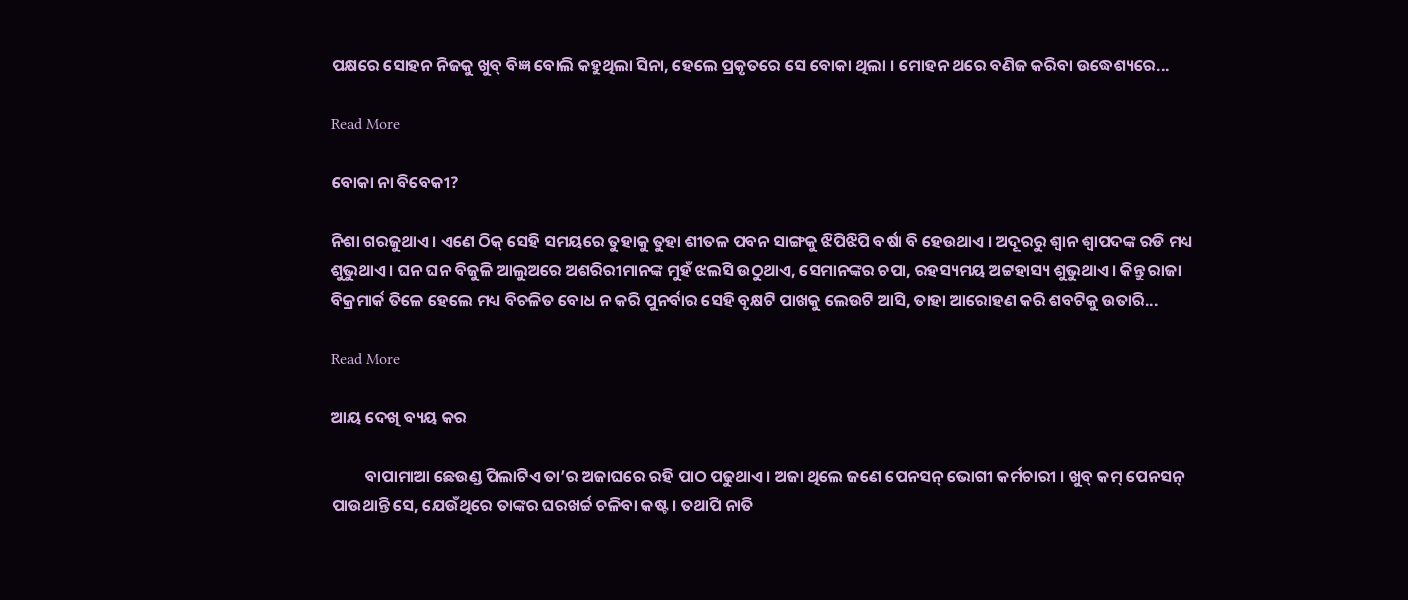ପକ୍ଷରେ ସୋହନ ନିଜକୁ ଖୁବ୍ ବିଜ୍ଞ ବୋଲି କହୁଥିଲା ସିନା, ହେଲେ ପ୍ରକୃତରେ ସେ ବୋକା ଥିଲା । ମୋହନ ଥରେ ବଣିଜ କରିବା ଉଦ୍ଧେଶ୍ୟରେ...

Read More

ବୋକା ନା ବିବେକୀ?

ନିଶା ଗରଜୁଥାଏ । ଏଣେ ଠିକ୍ ସେହି ସମୟରେ ତୁହାକୁ ତୁହା ଶୀତଳ ପବନ ସାଙ୍ଗକୁ ଝିପିଝିପି ବର୍ଷା ବି ହେଉଥାଏ । ଅଦୂରରୁ ଶ୍ୱାନ ଶ୍ୱାପଦଙ୍କ ରଡି ମଧ୍ୟ ଶୁଭୁଥାଏ । ଘନ ଘନ ବିଜୁଳି ଆଲୁଅରେ ଅଶରିରୀମାନଙ୍କ ମୁହଁ ଝଲସି ଉଠୁଥାଏ, ସେମାନଙ୍କର ଚପା, ରହସ୍ୟମୟ ଅଟ୍ଟହାସ୍ୟ ଶୁଭୁଥାଏ । କିନ୍ତୁ ରାଜା ବିକ୍ରମାର୍କ ତିଳେ ହେଲେ ମଧ୍ୟ ବିଚଳିତ ବୋଧ ନ କରି ପୁନର୍ବାର ସେହି ବୃକ୍ଷଟି ପାଖକୁ ଲେଉଟି ଆସି, ତାହା ଆରୋହଣ କରି ଶବଟିକୁ ଉତାରି...

Read More

ଆୟ ଦେଖି ବ୍ୟୟ କର

         ବାପାମାଆ ଛେଉଣ୍ଡ ପିଲାଟିଏ ତା’ର ଅଜାଘରେ ରହି ପାଠ ପଢୁଥାଏ । ଅଜା ଥିଲେ ଜଣେ ପେନସନ୍ ଭୋଗୀ କର୍ମଚାରୀ । ଖୁବ୍ କମ୍ ପେନସନ୍ ପାଉଥାନ୍ତି ସେ, ଯେଉଁଥିରେ ତାଙ୍କର ଘରଖର୍ଚ୍ଚ ଚଳିବା କଷ୍ଟ । ତଥାପି ନାତି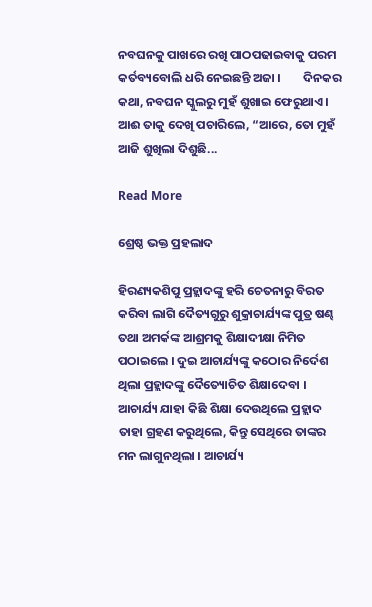ନବଘନକୁ ପାଖରେ ରଖି ପାଠପଢାଇବାକୁ ପରମ କର୍ତବ୍ୟବୋଲି ଧରି ନେଇଛନ୍ତି ଅଜା ।        ଦିନକର କଥା, ନବଘନ ସ୍କୁଲରୁ ମୁହଁ ଶୁଖାଇ ଫେରୁଥାଏ । ଆଈ ତାକୁ ଦେଖି ପଚାରିଲେ, “ଆରେ, ତୋ ମୁହଁ ଆଜି ଶୁଖିଲା ଦିଶୁଛି...

Read More

ଶ୍ରେଷ୍ଠ ଭକ୍ତ ପ୍ରହଲାଦ

ହିରଣ୍ୟକଶିପୁ ପ୍ରହ୍ଲାଦଙ୍କୁ ହରି ଚେତନାରୁ ବିରତ କରିବା ଲାଗି ଦୈତ୍ୟଗୁରୁ ଶୁକ୍ରାଚାର୍ଯ୍ୟଙ୍କ ପୁତ୍ର ଷଣ୍ଢ ତଥା ଅମର୍କଙ୍କ ଆଶ୍ରମକୁ ଶିକ୍ଷାଦୀକ୍ଷା ନିମିତ ପଠାଇଲେ । ଦୁଇ ଆଚାର୍ଯ୍ୟଙ୍କୁ କଠୋର ନିର୍ଦେଶ ଥିଲା ପ୍ରହ୍ଲାଦଙ୍କୁ ଦୈତ୍ୟୋଚିତ ଶିକ୍ଷାଦେବା । ଆଚାର୍ଯ୍ୟ ଯାହା କିଛି ଶିକ୍ଷା ଦେଉଥିଲେ ପ୍ରହ୍ଲାଦ ତାହା ଗ୍ରହଣ କରୁଥିଲେ, କିନ୍ତୁ ସେଥିରେ ତାଙ୍କର ମନ ଲାଗୁନଥିଲା । ଆଚାର୍ଯ୍ୟ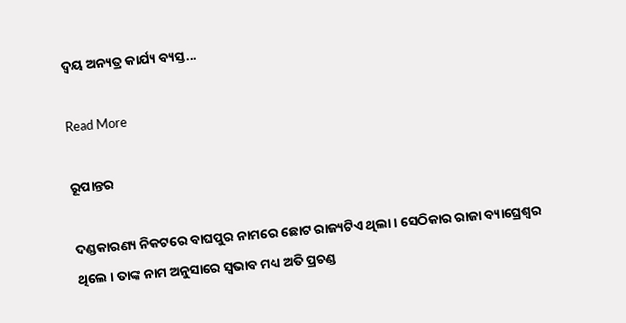ଦ୍ୱୟ ଅନ୍ୟତ୍ର କାର୍ଯ୍ୟ ବ୍ୟସ୍ତ...

Read More

ରୂପାନ୍ତର

ଦଣ୍ଡକାରଣ୍ୟ ନିକଟରେ ବାଘପୁର ନାମରେ ଛୋଟ ରାଜ୍ୟଟିଏ ଥିଲା । ସେଠିକାର ରାଜା ବ୍ୟାଘ୍ରେଶ୍ୱର ଥିଲେ । ତାଙ୍କ ନାମ ଅନୁସାରେ ସ୍ୱଭାବ ମଧ୍ୟ ଅତି ପ୍ରଚଣ୍ଡ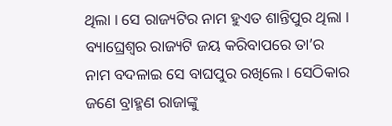ଥିଲା । ସେ ରାଜ୍ୟଟିର ନାମ ହୁଏତ ଶାନ୍ତିପୁର ଥିଲା । ବ୍ୟାଘ୍ରେଶ୍ୱର ରାଜ୍ୟଟି ଜୟ କରିବାପରେ ତା’ର ନାମ ବଦଳାଇ ସେ ବାଘପୁର ରଖିଲେ । ସେଠିକାର ଜଣେ ବ୍ରାହ୍ମଣ ରାଜାଙ୍କୁ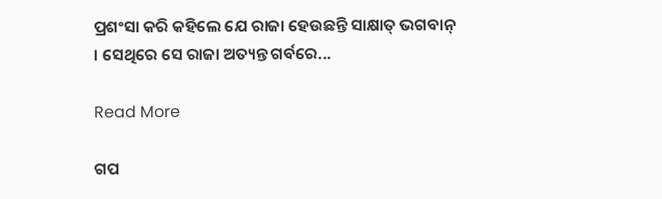ପ୍ରଶଂସା କରି କହିଲେ ଯେ ରାଜା ହେଉଛନ୍ତି ସାକ୍ଷାତ୍ ଭଗବାନ୍ । ସେଥିରେ ସେ ରାଜା ଅତ୍ୟନ୍ତ ଗର୍ବରେ...

Read More

ଗପ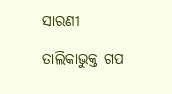ସାରଣୀ

ତାଲିକାଭୁକ୍ତ ଗପ